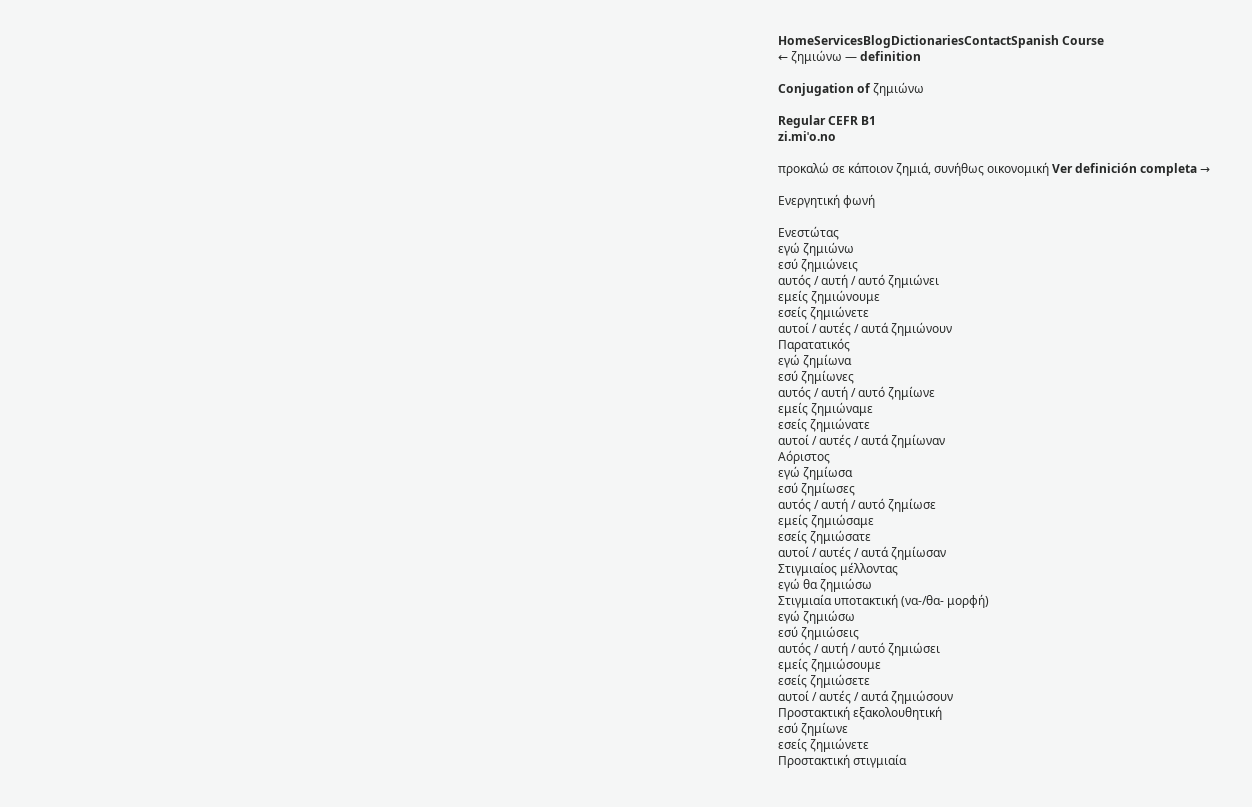HomeServicesBlogDictionariesContactSpanish Course
← ζημιώνω — definition

Conjugation of ζημιώνω

Regular CEFR B1
zi.miˈo.no

προκαλώ σε κάποιον ζημιά, συνήθως οικονομική Ver definición completa →

Ενεργητική φωνή

Ενεστώτας
εγώ ζημιώνω
εσύ ζημιώνεις
αυτός / αυτή / αυτό ζημιώνει
εμείς ζημιώνουμε
εσείς ζημιώνετε
αυτοί / αυτές / αυτά ζημιώνουν
Παρατατικός
εγώ ζημίωνα
εσύ ζημίωνες
αυτός / αυτή / αυτό ζημίωνε
εμείς ζημιώναμε
εσείς ζημιώνατε
αυτοί / αυτές / αυτά ζημίωναν
Αόριστος
εγώ ζημίωσα
εσύ ζημίωσες
αυτός / αυτή / αυτό ζημίωσε
εμείς ζημιώσαμε
εσείς ζημιώσατε
αυτοί / αυτές / αυτά ζημίωσαν
Στιγμιαίος μέλλοντας
εγώ θα ζημιώσω
Στιγμιαία υποτακτική (να-/θα- μορφή)
εγώ ζημιώσω
εσύ ζημιώσεις
αυτός / αυτή / αυτό ζημιώσει
εμείς ζημιώσουμε
εσείς ζημιώσετε
αυτοί / αυτές / αυτά ζημιώσουν
Προστακτική εξακολουθητική
εσύ ζημίωνε
εσείς ζημιώνετε
Προστακτική στιγμιαία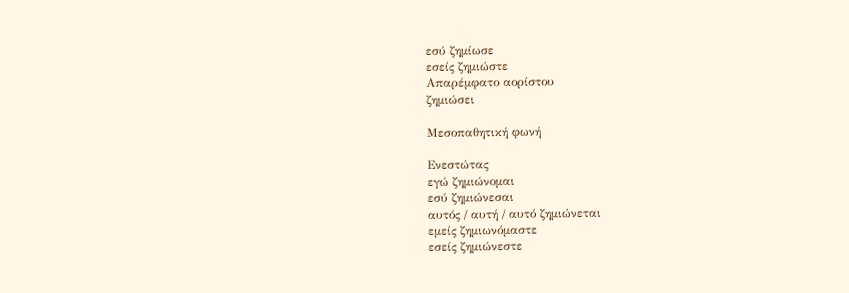εσύ ζημίωσε
εσείς ζημιώστε
Απαρέμφατο αορίστου
ζημιώσει

Μεσοπαθητική φωνή

Ενεστώτας
εγώ ζημιώνομαι
εσύ ζημιώνεσαι
αυτός / αυτή / αυτό ζημιώνεται
εμείς ζημιωνόμαστε
εσείς ζημιώνεστε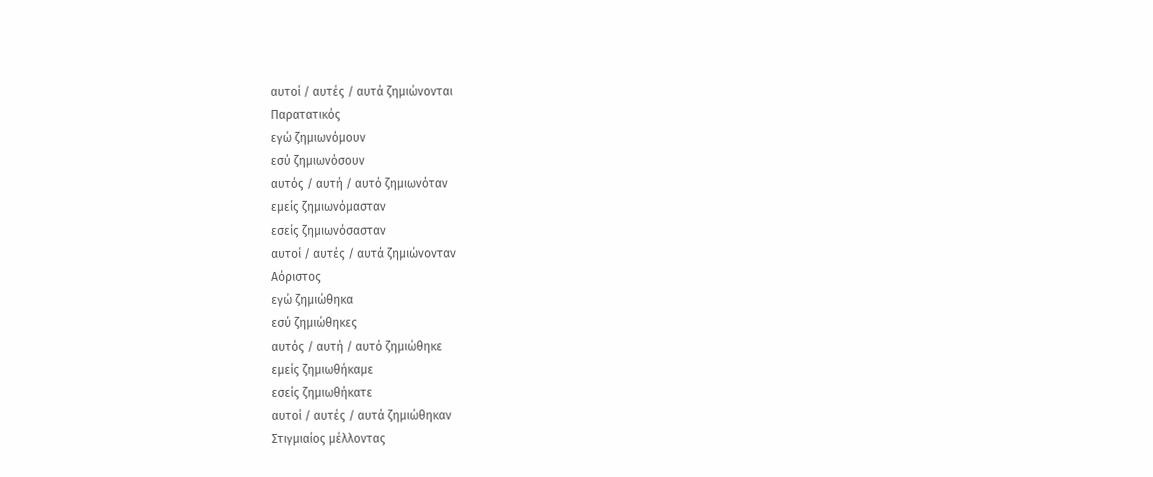αυτοί / αυτές / αυτά ζημιώνονται
Παρατατικός
εγώ ζημιωνόμουν
εσύ ζημιωνόσουν
αυτός / αυτή / αυτό ζημιωνόταν
εμείς ζημιωνόμασταν
εσείς ζημιωνόσασταν
αυτοί / αυτές / αυτά ζημιώνονταν
Αόριστος
εγώ ζημιώθηκα
εσύ ζημιώθηκες
αυτός / αυτή / αυτό ζημιώθηκε
εμείς ζημιωθήκαμε
εσείς ζημιωθήκατε
αυτοί / αυτές / αυτά ζημιώθηκαν
Στιγμιαίος μέλλοντας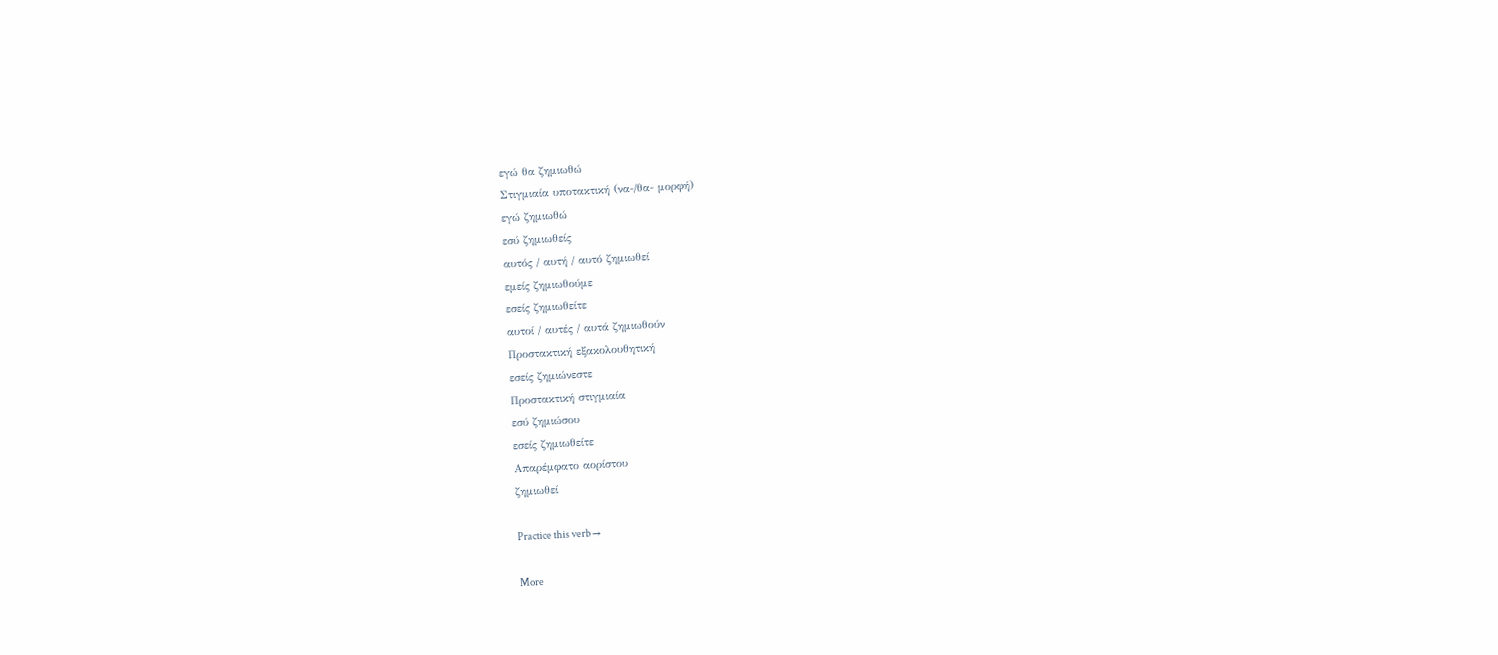εγώ θα ζημιωθώ
Στιγμιαία υποτακτική (να-/θα- μορφή)
εγώ ζημιωθώ
εσύ ζημιωθείς
αυτός / αυτή / αυτό ζημιωθεί
εμείς ζημιωθούμε
εσείς ζημιωθείτε
αυτοί / αυτές / αυτά ζημιωθούν
Προστακτική εξακολουθητική
εσείς ζημιώνεστε
Προστακτική στιγμιαία
εσύ ζημιώσου
εσείς ζημιωθείτε
Απαρέμφατο αορίστου
ζημιωθεί

Practice this verb →

More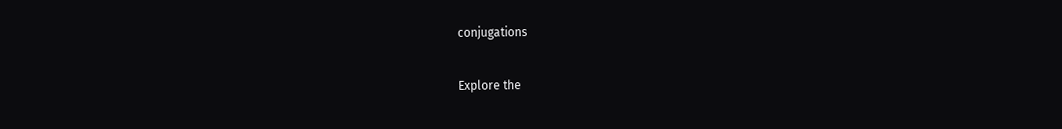conjugations

Explore the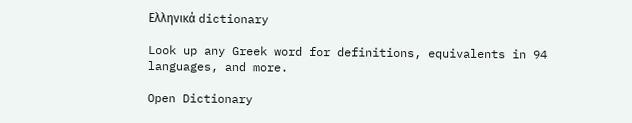Ελληνικά dictionary

Look up any Greek word for definitions, equivalents in 94 languages, and more.

Open Dictionary